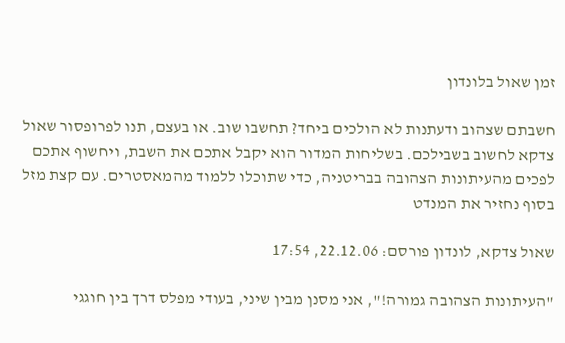זמן שאול בלונדון

חשבתם שצהוב ודעתנות לא הולכים ביחד? תחשבו שוב. או בעצם, תנו לפרופסור שאול צדקא לחשוב בשבילכם. בשליחות המדור הוא יקבל אתכם את השבת, ויחשוף אתכם לפכים מהעיתונות הצהובה בבריטניה, כדי שתוכלו ללמוד מהמאסטרים. עם קצת מזל בסוף נחזיר את המנדט

שאול צדקא, לונדון פורסם: 22.12.06, 17:54

"העיתונות הצהובה גמורה!", אני מסנן מבין שיני, בעודי מפלס דרך בין חוגגי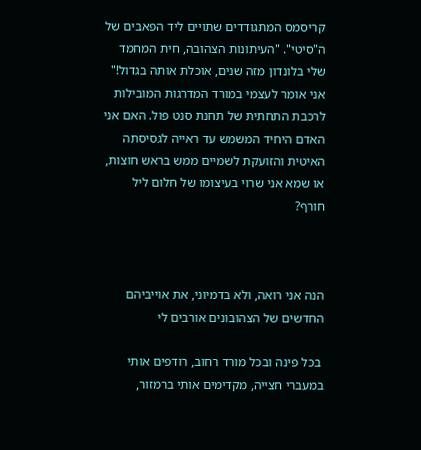קריסמס המתגודדים שתויים ליד הפאבים של ה"סיטי". "העיתונות הצהובה, חית המחמד שלי בלונדון מזה שנים, אוכלת אותה בגדול!" אני אומר לעצמי במורד המדרגות המובילות לרכבת התחתית של תחנת סנט פול. האם אני האדם היחיד המשמש עד ראייה לגסיסתה האיטית והזועקת לשמיים ממש בראש חוצות, או שמא אני שרוי בעיצומו של חלום ליל חורף?



הנה אני רואה, ולא בדמיוני, את אוייביהם החדשים של הצהובונים אורבים לי

 בכל פינה ובכל מורד רחוב, רודפים אותי במעברי חצייה, מקדימים אותי ברמזור,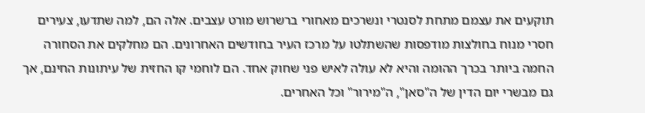תוקעים את עצמם מתחת לסנטרי ונשרכים מאחורי ברשרוש מורט עצבים. אלה הם, למה שתדעו, צעירים חסרי מנוח בחולצות מודפסות שהשתלטו על מרכז העיר בחודשים האחרונים. הם מחלקים את הסחורה החמה ביותר בכרך ההומה והיא לא עולה לאיש פני שחוק אחד. הם לוחמי קו החזית של עיתונות החינם, אך גם מבשרי יום הדין של ה"סאן", ה"מירור" וכל האחרים.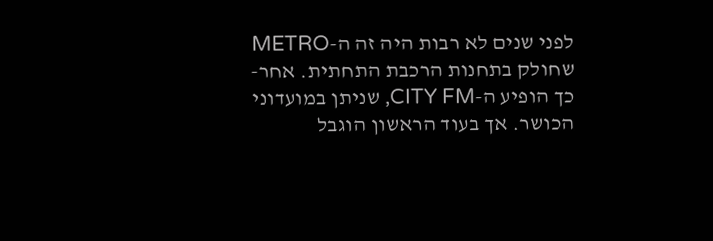לפני שנים לא רבות היה זה ה-METRO שחולק בתחנות הרכבת התחתית. אחר-כך הופיע ה-CITY FM, שניתן במועדוני הכושר. אך בעוד הראשון הוגבל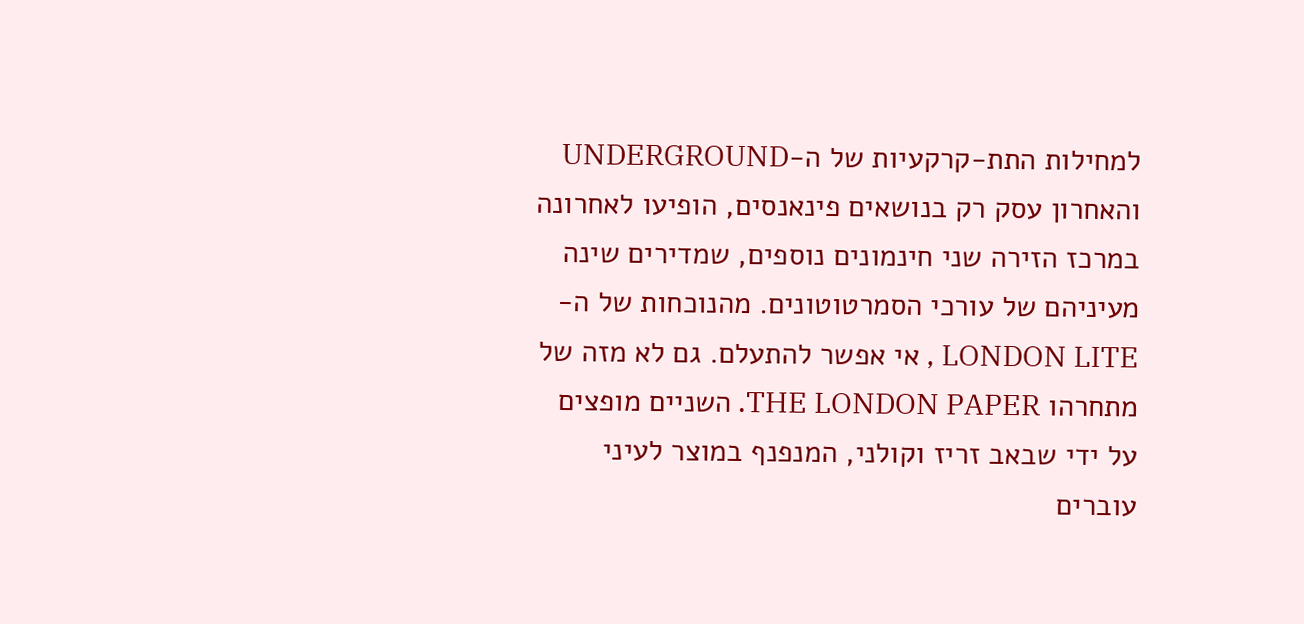למחילות התת-קרקעיות של ה-UNDERGROUND והאחרון עסק רק בנושאים פינאנסים, הופיעו לאחרונה במרכז הזירה שני חינמונים נוספים, שמדירים שינה מעיניהם של עורכי הסמרטוטונים. מהנוכחות של ה-LONDON LITE , אי אפשר להתעלם. גם לא מזה של מתחרהו THE LONDON PAPER. השניים מופצים על ידי שבאב זריז וקולני, המנפנף במוצר לעיני עוברים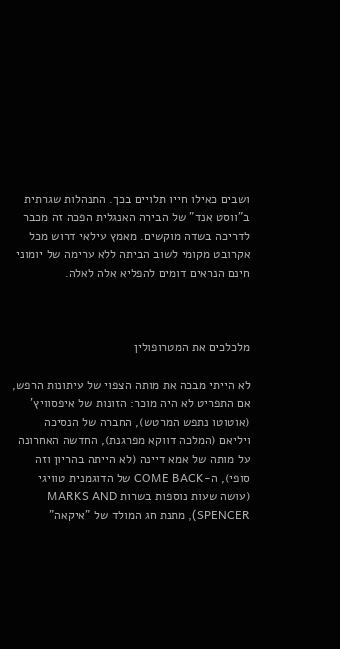ושבים כאילו חייו תלויים בכך. התנהלות שגרתית ב"ווסט אנד" של הבירה האנגלית הפכה זה מכבר לדריכה בשדה מוקשים. מאמץ עילאי דרוש מכל אקרובט מקומי לשוב הביתה ללא ערימה של יומוני חינם הנראים דומים להפליא אלה לאלה.



מלכלכים את המטרופולין

לא הייתי מבכה את מותה הצפוי של עיתונות הרפש, אם התפריט לא היה מוכר: הזונות של איפסוויץ' (אוטוטו נתפש המרטש), החברה של הנסיכה ויליאם (המלכה דווקא מפרגנת), החדשה האחרונה על מותה של אמא דיינה (לא הייתה בהריון וזה סופי), ה-COME BACK של הדוגמנית טוויגי (עושה שעות נוספות בשרות MARKS AND SPENCER), מתנת חג המולד של "איקאה"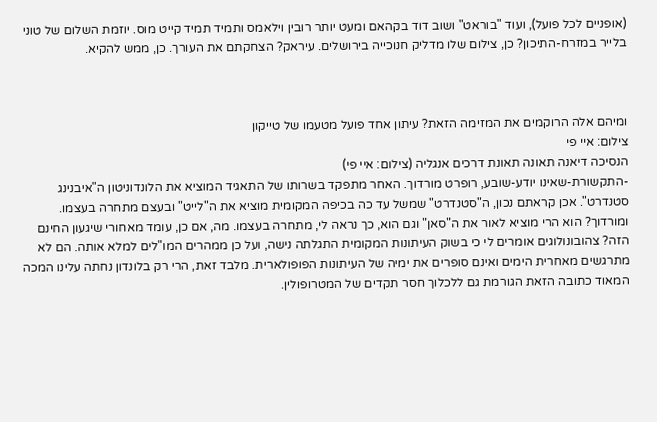(אופניים לכל פועל), ועוד "בוראט" ושוב דוד בקהאם ומעט יותר רובין וילאמס ותמיד תמיד קייט מוס. יוזמת השלום של טוני בלייר במזרח-התיכון? כן, צילום שלו מדליק חנוכייה בירושלים. עיראק? הצחקתם את העורך. כן, ממש להקיא.



ומיהם אלה הרוקמים את המזימה הזאת? עיתון אחד פועל מטעמו של טייקון
צילום: איי פי
הנסיכה דיאנה תאונה תאונת דרכים אנגליה (צילום: איי פי)
-התקשורת-שאינו יודע-שובע, רופרט מורדוך. האחר מתפקד בשרותו של התאגיד המוציא את הלונדוניטון ה"איבנינג סטנדרט". אכן קראתם נכון, ה"סטנדרט" שמשל עד כה בכיפה המקומית מוציא את ה"לייט" ובעצם מתחרה בעצמו. ומורדוך? הוא הרי מוציא לאור את ה"סאן" וגם הוא, כך נראה לי, מתחרה בעצמו. מה, אם כן, עומד מאחורי שיגעון החינם הזה? צהובונולוגים אומרים לי כי בשוק העיתונות המקומית התגלתה נישה, ועל כן ממהרים המו"לים למלא אותה. הם לא מתרגשים מאחרית הימים ואינם סופרים את ימיה של העיתונות הפופולארית. מלבד זאת, הרי רק בלונדון נחתה עלינו המכה המאוד כתובה הזאת הגורמת גם ללכלוך חסר תקדים של המטרופולין.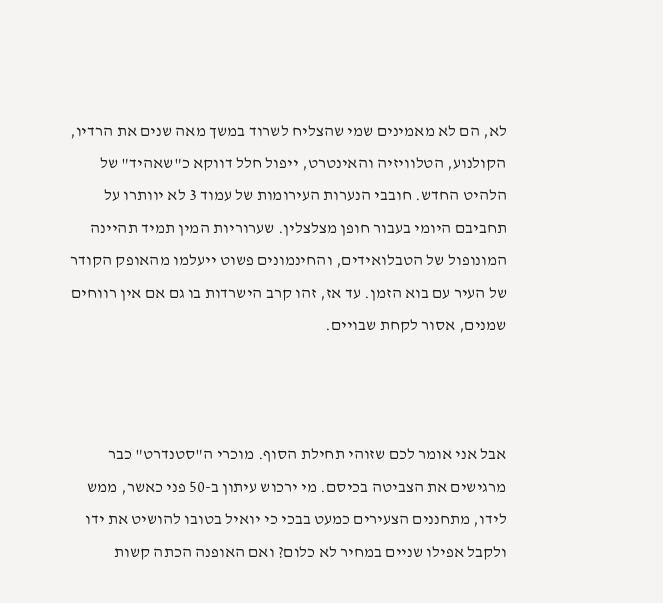לא, הם לא מאמינים שמי שהצליח לשרוד במשך מאה שנים את הרדיו, הקולנוע, הטלוויזיה והאינטרט, ייפול חלל דווקא כ"שאהיד" של הלהיט החדש. חובבי הנערות העירומות של עמוד 3 לא יוותרו על תחביבם היומי בעבור חופן מצלצלין. שערוריות המין תמיד תהיינה המונופול של הטבלואידים, והחינמונים פשוט ייעלמו מהאופק הקודר של העיר עם בוא הזמן. עד אז, זהו קרב הישרדות בו גם אם אין רווחים שמנים, אסור לקחת שבויים.



אבל אני אומר לכם שזוהי תחילת הסוף. מוכרי ה"סטנדרט" כבר מרגישים את הצביטה בכיסם. מי ירכוש עיתון ב-50 פני כאשר, ממש לידו, מתחננים הצעירים כמעט בבכי כי יואיל בטובו להושיט את ידו ולקבל אפילו שניים במחיר לא כלום? ואם האופנה הכתה קשות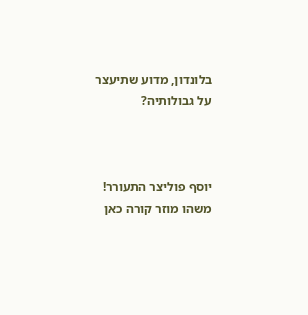בלונדון, מדוע שתיעצר על גבולותיה?



יוסף פוליצר התעורר! משהו מוזר קורה כאן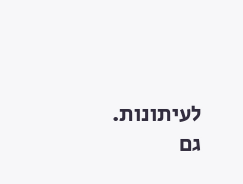לעיתונות. גם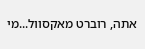אתה, רוברט מאקסוול...מי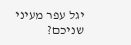יגל עפר מעיני שניכם?